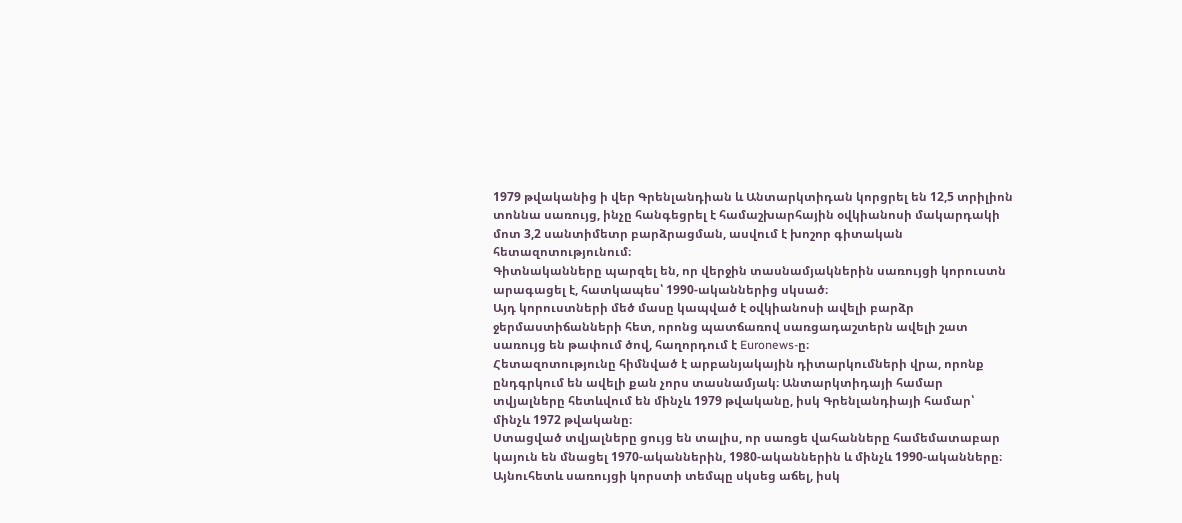1979 թվականից ի վեր Գրենլանդիան և Անտարկտիդան կորցրել են 12,5 տրիլիոն տոննա սառույց, ինչը հանգեցրել է համաշխարհային օվկիանոսի մակարդակի մոտ 3,2 սանտիմետր բարձրացման, ասվում է խոշոր գիտական հետազոտությունում։
Գիտնականները պարզել են, որ վերջին տասնամյակներին սառույցի կորուստն արագացել է, հատկապես՝ 1990-ականներից սկսած։
Այդ կորուստների մեծ մասը կապված է օվկիանոսի ավելի բարձր ջերմաստիճանների հետ, որոնց պատճառով սառցադաշտերն ավելի շատ սառույց են թափում ծով, հաղորդում է Euronews-ը։
Հետազոտությունը հիմնված է արբանյակային դիտարկումների վրա, որոնք ընդգրկում են ավելի քան չորս տասնամյակ։ Անտարկտիդայի համար տվյալները հետևվում են մինչև 1979 թվականը, իսկ Գրենլանդիայի համար՝ մինչև 1972 թվականը։
Ստացված տվյալները ցույց են տալիս, որ սառցե վահանները համեմատաբար կայուն են մնացել 1970-ականներին, 1980-ականներին և մինչև 1990-ականները։
Այնուհետև սառույցի կորստի տեմպը սկսեց աճել, իսկ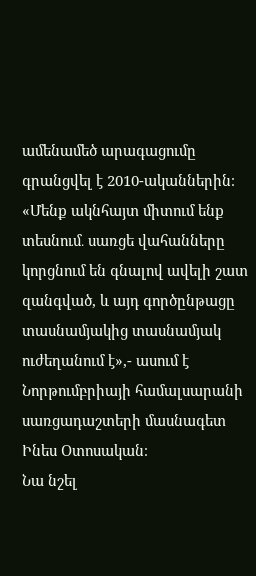ամենամեծ արագացումը գրանցվել է 2010-ականներին։
«Մենք ակնհայտ միտում ենք տեսնում․ սառցե վահանները կորցնում են գնալով ավելի շատ զանգված, և այդ գործընթացը տասնամյակից տասնամյակ ուժեղանում է»,- ասում է Նորթումբրիայի համալսարանի սառցադաշտերի մասնագետ Ինես Օտոսական։
Նա նշել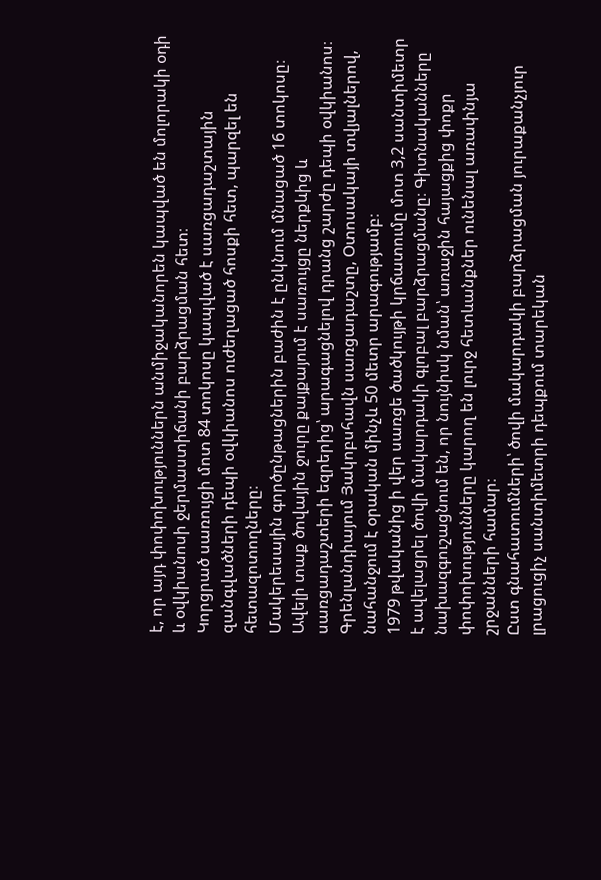է, որ այդ փոփոխություններն անմիջականորեն կապված են մոլորակի օդի և օվկիանոսի ջերմաստիճանի բարձրացման հետ։
Կորցրած սառույցի մոտ 84 տոկոսը կապված է սառցադաշտային զանգվածների դեպի օվկիանոս ուժեղացած հոսքի հետ, պարզել են հետազոտողները։
Մակերեսային գործընթացներին բաժին է ընկնում մնացած 16 տոկոսը։ Ավելի տաք ծովային ջուրը քայքայում է սառույցը ներքևից և սառցադաշտերի եզրերից՝ արագացնելով դրանց շարժը դեպի օվկիանոս։
Գրենլանդիայում Յակոբսհավն սառցադաշտը, Օտոսակայի տվյալներով, նահանջում է օրական մինչև 50 մետր արագությամբ։
1979 թվականից ի վեր սառցե ծածկույթի կրճատումը մոտ 3,2 սանտիմետր է ավելացրել ծովի մակարդակի գլոբալ բարձրացմանը։ Գիտնականները նախազգուշացնում են, որ նույնիսկ նման՝ առաջին հայացքից փոքր փոփոխությունները կարող են լուրջ հետևանքներ ունենալ առափնյա շրջանների համար։
Ըստ գնահատումների՝ ծովի մակարդակի բարձրացման յուրաքանչյուր լրացուցիչ սանտիմետրի դեպքում տարեկան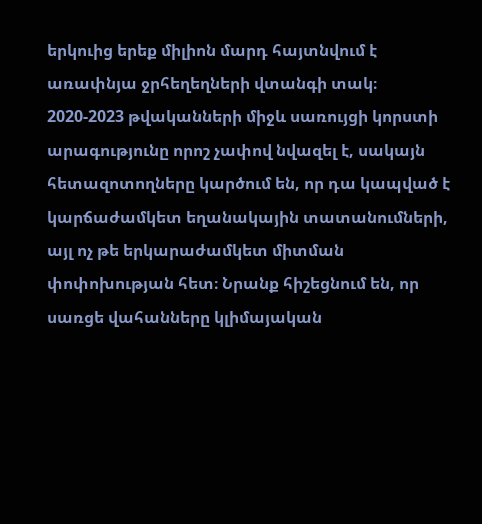երկուից երեք միլիոն մարդ հայտնվում է առափնյա ջրհեղեղների վտանգի տակ։
2020-2023 թվականների միջև սառույցի կորստի արագությունը որոշ չափով նվազել է, սակայն հետազոտողները կարծում են, որ դա կապված է կարճաժամկետ եղանակային տատանումների, այլ ոչ թե երկարաժամկետ միտման փոփոխության հետ։ Նրանք հիշեցնում են, որ սառցե վահանները կլիմայական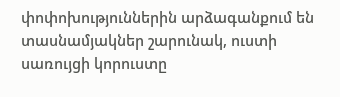փոփոխություններին արձագանքում են տասնամյակներ շարունակ, ուստի սառույցի կորուստը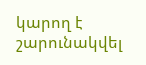կարող է շարունակվել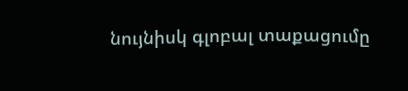նույնիսկ գլոբալ տաքացումը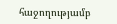հաջողությամբ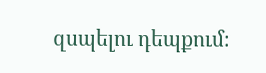զսպելու դեպքում։